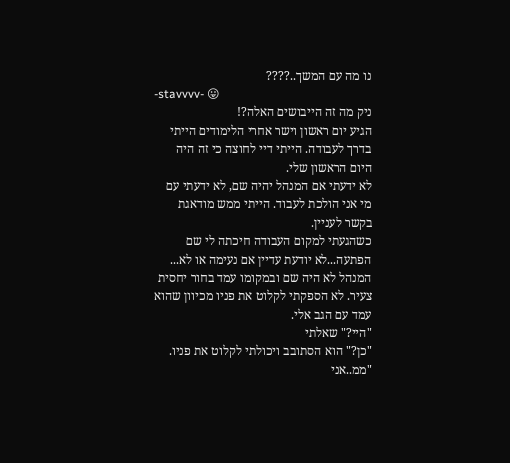נו מה עם המשך..????
-stavvvv- 😛
ניק מה זה הייבושים האלה?!
הגיע יום ראשון וישר אחרי הלימודים הייתי בדרך לעבודה. הייתי דיי לחוצה כי זה היה היום הראשון שלי.
לא ידעתי אם המנהל יהיה שם, לא ידעתי עם מי אני הולכת לעבוד. הייתי ממש מודאגת בקשר לעניין.
כשהגעתי למקום העבודה חיכתה לי שם הפתעה...לא יודעת עדיין אם נעימה או לא...
המנהל לא היה שם ובמקומו עמד בחור יחסית צעיר. לא הספקתי לקלוט את פניו מכיוון שהוא עמד עם הגב אלי.
"היי?" שאלתי
"כן?" הוא הסתובב ויכולתי לקלוט את פניו.
"ממ..אני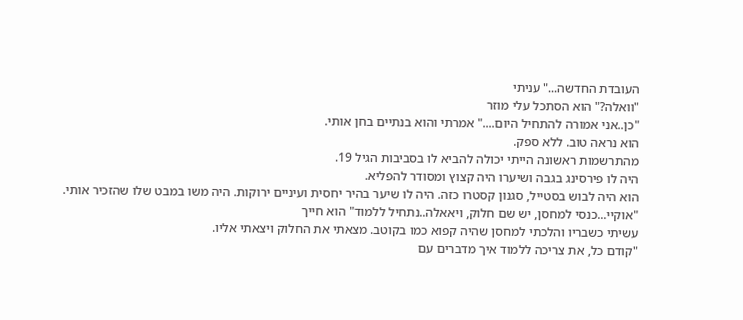העובדת החדשה..." עניתי
"וואלה?" הוא הסתכל עלי מוזר
"כן..אני אמורה להתחיל היום...." אמרתי והוא בנתיים בחן אותי.
הוא נראה טוב. ללא ספק.
מהתרשמות ראשונה הייתי יכולה להביא לו בסביבות הגיל 19.
היה לו פירסינג בגבה ושיערו היה קצוץ ומסודר להפליא.
הוא היה לבוש בסטייל, סגנון קסטרו כזה. היה לו שיער בהיר יחסית ועיניים ירוקות. היה משו במבט שלו שהזכיר אותי.
"אוקיי...כנסי למחסן, יש שם חלוק, ויאאלה..נתחיל ללמוד" הוא חייך
עשיתי כשבריו והלכתי למחסן שהיה קפוא כמו בקוטב. מצאתי את החלוק ויצאתי אליו.
"קודם כל, את צריכה ללמוד איך מדברים עם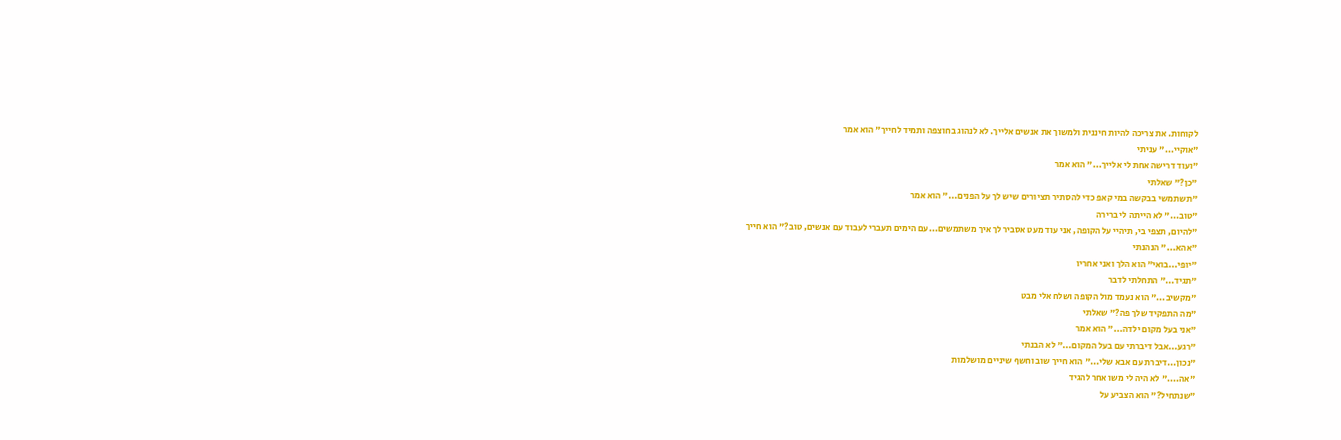לקוחות. את צריכה להיות חיננית ולמשוך את אנשים אלייך. לא לנהוג בחוצפה ותמיד לחייך" הוא אמר
"אוקיי..." עניתי
"ועוד דרישה אחת לי אלייך..." הוא אמר
"כן?" שאלתי
"תשתמשי בבקשה במי קאפ כדי להסתיר תציורים שיש לך על הפנים..." הוא אמר
"טוב..." לא הייתה לי ברירה
"להיום, תצפי בי, תיהיי על הקופה, אני עוד מעט אסביר לך איך משתמשים...עם הימים תעברי לעבוד עם אנשים, טוב?" הוא חייך
"אהא..." הנהנתי
"יופי...בואי" הוא הלך ואני אחריו
"תגיד..." התחלתי לדבר
"מקשיב..." הוא נעמד מול הקופה ושלח אלי מבט
"מה התפקיד שלך פה?" שאלתי
"אני בעל מקום ילדה..." הוא אמר
"רגע...אבל דיברתי עם בעל המקום..." לא הבנתי
"נכון...דיברת עם אבא שלי..." הוא חייך שוב וחשף שיניים מושלמות
"אה...." לא היה לי משו אחר להגיד
"שנתחיל?" הוא הצביע על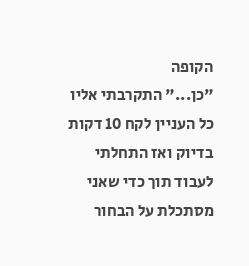הקופה
"כן..." התקרבתי אליו
כל העניין לקח 10 דקות בדיוק ואז התחלתי לעבוד תוך כדי שאני מסתכלת על הבחור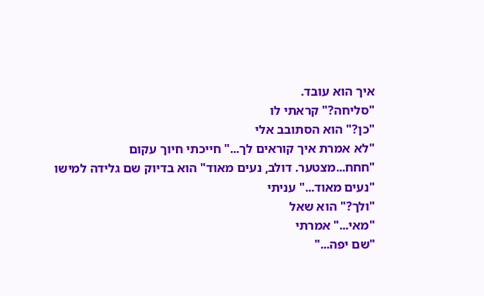איך הוא עובד.
"סליחה?" קראתי לו
"כן?" הוא הסתובב אלי
"לא אמרת איך קוראים לך..." חייכתי חיוך עקום
"חחח...מצטער. דולב, נעים מאוד" הוא בדיוק שם גלידה למישו
"נעים מאוד..." עניתי
"ולך?" הוא שאל
"מאי..." אמרתי
"שם יפה..."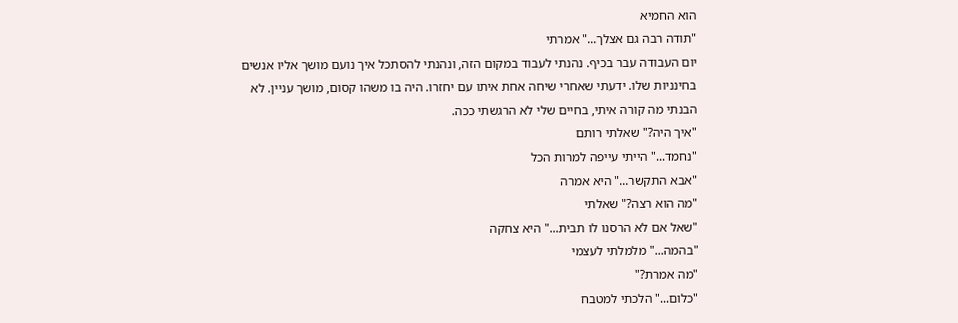הוא החמיא
"תודה רבה גם אצלך..." אמרתי
יום העבודה עבר בכיף. נהנתי לעבוד במקום הזה, ונהנתי להסתכל איך נועם מושך אליו אנשים בחינניות שלו. ידעתי שאחרי שיחה אחת איתו עם יחזרו. היה בו משהו קסום, מושך עניין. לא הבנתי מה קורה איתי, בחיים שלי לא הרגשתי ככה.
"איך היה?" שאלתי רותם
"נחמד..." הייתי עייפה למרות הכל
"אבא התקשר..." היא אמרה
"מה הוא רצה?" שאלתי
"שאל אם לא הרסנו לו תבית..." היא צחקה
"בהמה..." מלמלתי לעצמי
"מה אמרת?"
"כלום..." הלכתי למטבח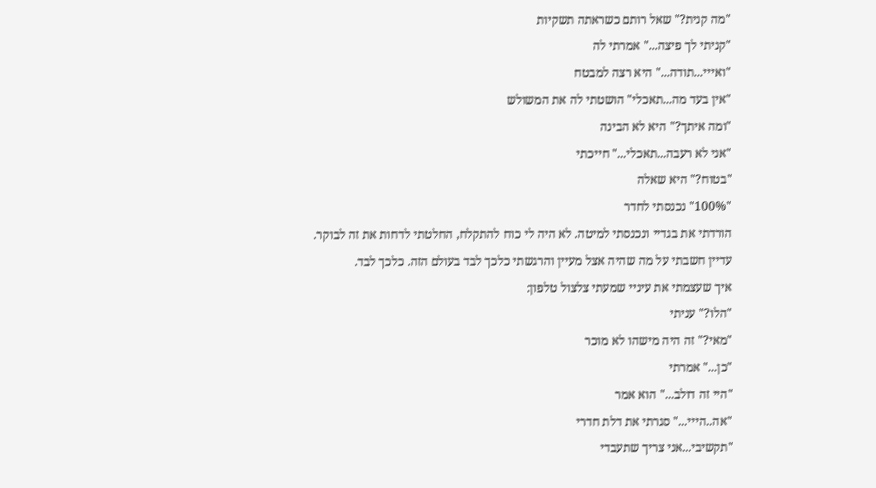"מה קנית?" שאל רותם כשראתה תשקיות
"קניתי לך פיצה..." אמרתי לה
"ואייי...תודה..." היא רצה למבטח
"אין בעד מה...תאכלי" הושטתי לה את המשולש
"ומה איתך?" היא לא הבינה
"אני לא רעבה...תאכלי..." חייכתי
"בטוח?" היא שאלה
"100%" נכנסתי לחדר
הורדתי את בגדיי ונכנסתי למיטה. לא היה לי כוח להתקלח, החלטתי לדחות את זה לבוקר.
עדיין חשבתי על מה שהיה אצל מעיין והרגשתי כלכך לבד בעולם הזה. כלכך לבד.
איך שעצמתי את עיניי שמעתי צלצול טלפון:
"הלו?" עניתי
"מאי?" זה היה מישהו לא מוכר
"כן..." אמרתי
"היי זה דולב..." הוא אמר
"אה..הייי..." סגרתי את דלת חדרי
"תקשיבי...אני צריך שתעבדי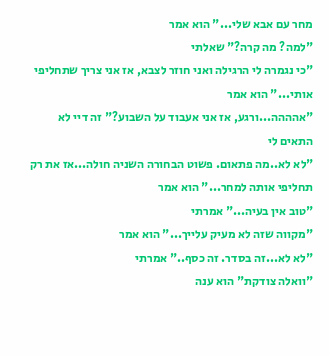מחר עם אבא שלי..." הוא אמר
"למה? מה קרה?" שאלתי
"כי נגמרה לי הרגילה ואני חוזר לצבא, אז אני צריך שתחליפי אותי..." הוא אמר
"אהההה...ורגע, אז אני אעבוד על השבוע?" זה דיי לא התאים לי
"לא לא..מה פתאום. פשוט הבחורה השניה חולה...אז את רק תחליפי אותה למחר..." הוא אמר
"טוב אין בעיה..." אמרתי
"מקווה שזה לא מעיק עלייך..." הוא אמר
"לא לא...זה בסדר. זה כסף.." אמרתי
"וואלה צודקת" הוא ענה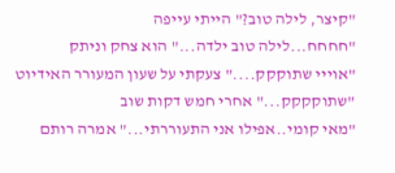"קיצר, לילה טוב?" הייתי עייפה
"חחחח...לילה טוב ילדה..." הוא צחק וניתק
"אוייי שתוקקק...." צעקתי על שעון המעורר האידיוט
"שתוקקקק..." אחרי חמש דקות שוב
"מאי קומי..אפילו אני התעוררתי..." אמרה רותם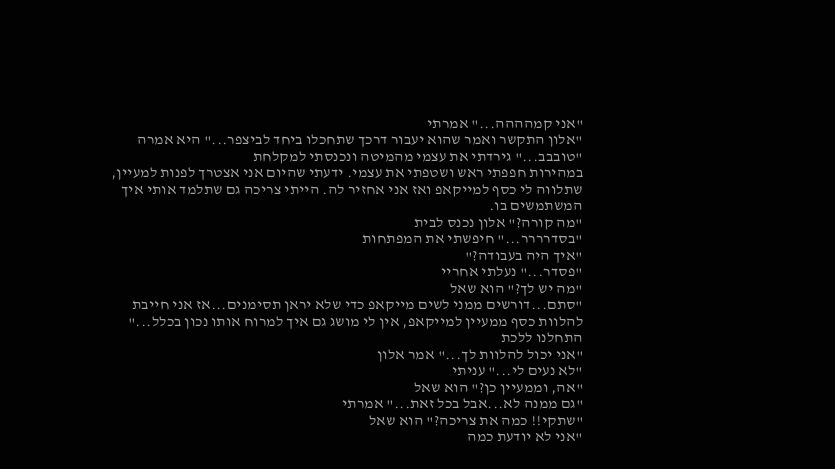"אני קמהההה..." אמרתי
"אלון התקשר ואמר שהוא יעבור דרכך שתחכלו ביחד לביצפר..." היא אמרה
"טובבב..." גירדתי את עצמי מהמיטה ונכנסתי למקלחת
במהירות חפפתי ראש ושטפתי את עצמי. ידעתי שהיום אני אצטרך לפנות למעיין, שתלווה לי כסף למייקאפ ואז אני אחזיר לה. הייתי צריכה גם שתלמד אותי איך המשתמשים בו.
"מה קורה?" אלון נכנס לבית
"בסדרררר..." חיפשתי את המפתחות
"איך היה בעבודה?"
"פסדר..." נעלתי אחריי
"מה יש לך?" הוא שאל
"סתם...דורשים ממני לשים מייקאפ כדי שלא יראן תסימנים...אז אני חייבת להלוות כסף ממעיין למייקאפ, אין לי מושג גם איך למרוח אותו נכון בכלל..." התחלנו ללכת
"אני יכול להלוות לך..." אמר אלון
"לא נעים לי..." עניתי
"אה, וממעיין כן?" הוא שאל
"גם ממנה לא...אבל בכל זאת..." אמרתי
"שתקי!! כמה את צריכה?" הוא שאל
"אני לא יודעת כמה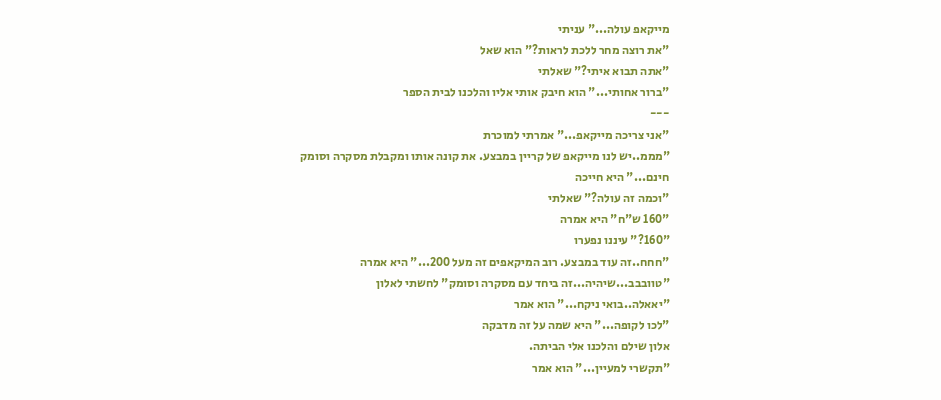מייקאפ עולה..." עניתי
"את רוצה מחר ללכת לראות?" הוא שאל
"אתה תבוא איתי?" שאלתי
"ברור אחותי..." הוא חיבק אותי אליו והלכנו לבית הספר
---
"אני צריכה מייקאפ..." אמרתי למוכרת
"מממ..יש לנו מייקאפ של קריין במבצע. את קונה אותו ומקבלת מסקרה וסומק חינם..." היא חייכה
"וכמה זה עולה?" שאלתי
"160 ש"ח" היא אמרה
"160?" עיננו נפערו
"חחח..זה עוד במבצע. רוב המיקאפים זה מעל 200..." היא אמרה
"טוובבב...שיהיה...זה ביחד עם מסקרה וסומק" לחשתי לאלון
"יאאלה..בואי ניקח..." הוא אמר
"לכו לקופה..." היא שמה על זה מדבקה
אלון שילם והלכנו אלי הביתה.
"תקשרי למעיין..." הוא אמר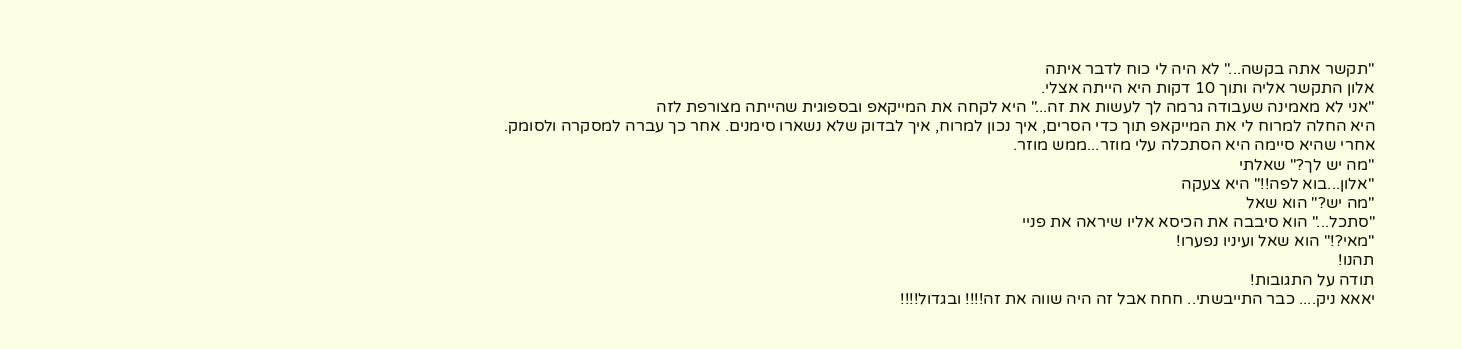"תקשר אתה בקשה..." לא היה לי כוח לדבר איתה
אלון התקשר אליה ותוך 10 דקות היא הייתה אצלי.
"אני לא מאמינה שעבודה גרמה לך לעשות את זה..." היא לקחה את המייקאפ ובספוגית שהייתה מצורפת לזה
היא החלה למרוח לי את המייקאפ תוך כדי הסרים, איך נכון למרוח, איך לבדוק שלא נשארו סימנים. אחר כך עברה למסקרה ולסומק.
אחרי שהיא סיימה היא הסתכלה עלי מוזר...ממש מוזר.
"מה יש לך?" שאלתי
"אלון...בוא לפה!!" היא צעקה
"מה יש?" הוא שאל
"סתכל..." הוא סיבבה את הכיסא אליו שיראה את פניי
"מאי?!" הוא שאל ועיניו נפערו!
תהנו!
תודה על התגובות!
יאאא ניק.... כבר התייבשתי.. חחח אבל זה היה שווה את זה!!!! ובגדול!!!!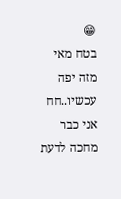😁
בטח מאי מזה יפה עכשיו..חח
אני כבר מחכה לדעת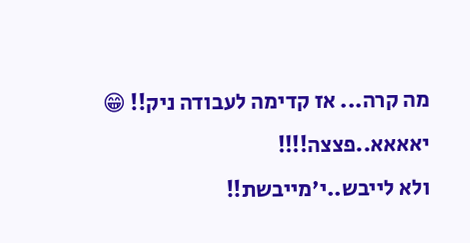מה קרה... אז קדימה לעבודה ניק!! 😁
יאאאא..פצצה!!!!
ולא לייבש..י'מייבשת!!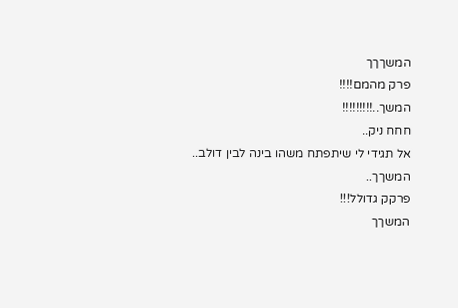המשךךך
פרק מהמם!!!!
המשך..!!!!!!!!!
חחח ניק..
אל תגידי לי שיתפתח משהו בינה לבין דולב..
המשךך..
פרקק גדולל!!!
המשךך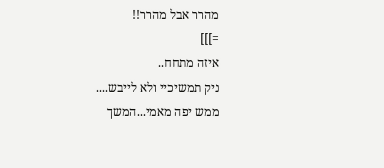מהרר אבל מהרר!!
=]]]
איזה מתחח..
ניק תמשיכיי ולא לייבש....
ממש יפה מאמי...המשך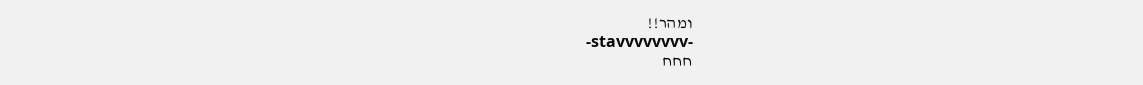ומהר!!
-stavvvvvvvv-
חחח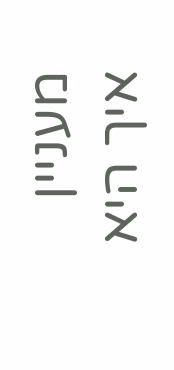מעניין איך היא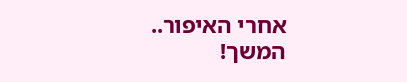אחרי האיפור..
המשך!